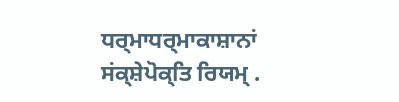ਧਰ੍ਮਾਧਰ੍ਮਾਕਾਸ਼ਾਨਾਂ ਸਂਕ੍ਸ਼ੇਪੋਕ੍ਤਿ ਰਿਯਮ੍ .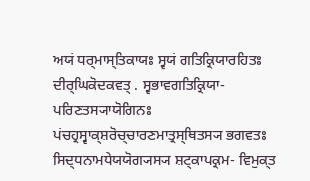ਅਯਂ ਧਰ੍ਮਾਸ੍ਤਿਕਾਯਃ ਸ੍ਵਯਂ ਗਤਿਕ੍ਰਿਯਾਰਹਿਤਃ ਦੀਰ੍ਘਿਕੋਦਕਵਤ੍ . ਸ੍ਵਭਾਵਗਤਿਕ੍ਰਿਯਾ- ਪਰਿਣਤਸ੍ਯਾਯੋਗਿਨਃ ਪਂਚਹ੍ਰਸ੍ਵਾਕ੍ਸ਼ਰੋਚ੍ਚਾਰਣਮਾਤ੍ਰਸ੍ਥਿਤਸ੍ਯ ਭਗਵਤਃ ਸਿਦ੍ਧਨਾਮਧੇਯਯੋਗ੍ਯਸ੍ਯ ਸ਼ਟ੍ਕਾਪਕ੍ਰਮ- ਵਿਮੁਕ੍ਤ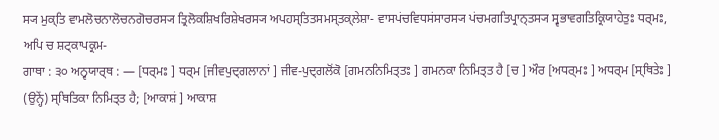ਸ੍ਯ ਮੁਕ੍ਤਿ ਵਾਮਲੋਚਨਾਲੋਚਨਗੋਚਰਸ੍ਯ ਤ੍ਰਿਲੋਕਸ਼ਿਖਰਿਸ਼ੇਖਰਸ੍ਯ ਅਪਹਸ੍ਤਿਤਸਮਸ੍ਤਕ੍ਲੇਸ਼ਾ- ਵਾਸਪਂਚਵਿਧਸਂਸਾਰਸ੍ਯ ਪਂਚਮਗਤਿਪ੍ਰਾਨ੍ਤਸ੍ਯ ਸ੍ਵਭਾਵਗਤਿਕ੍ਰਿਯਾਹੇਤੁਃ ਧਰ੍ਮਃ, ਅਪਿ ਚ ਸ਼ਟ੍ਕਾਪਕ੍ਰਮ-
ਗਾਥਾ : ੩੦ ਅਨ੍ਵਯਾਰ੍ਥ : — [ਧਰ੍ਮਃ ] ਧਰ੍ਮ [ਜੀਵਪੁਦ੍ਗਲਾਨਾਂ ] ਜੀਵ-ਪੁਦ੍ਗਲੋਂਕੋ [ਗਮਨਨਿਮਿਤ੍ਤਃ ] ਗਮਨਕਾ ਨਿਮਿਤ੍ਤ ਹੈ [ਚ ] ਔਰ [ਅਧਰ੍ਮਃ ] ਅਧਰ੍ਮ [ਸ੍ਥਿਤੇਃ ] (ਉਨ੍ਹੇਂ) ਸ੍ਥਿਤਿਕਾ ਨਿਮਿਤ੍ਤ ਹੈ; [ਆਕਾਸ਼ਂ ] ਆਕਾਸ਼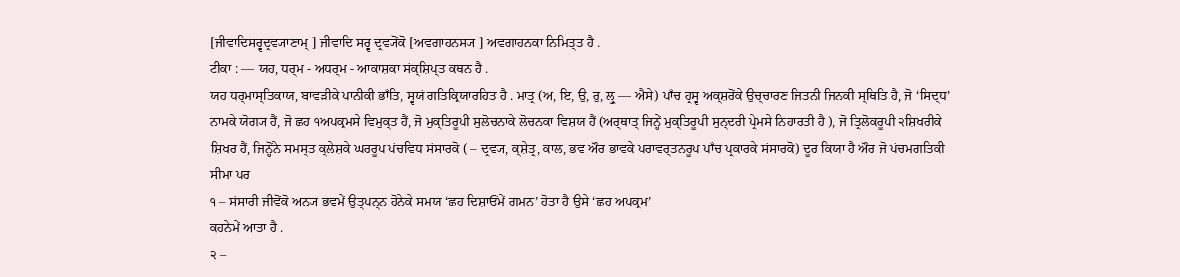[ਜੀਵਾਦਿਸਰ੍ਵਦ੍ਰਵ੍ਯਾਣਾਮ੍ ] ਜੀਵਾਦਿ ਸਰ੍ਵ ਦ੍ਰਵ੍ਯੋਂਕੋ [ਅਵਗਾਹਨਸ੍ਯ ] ਅਵਗਾਹਨਕਾ ਨਿਮਿਤ੍ਤ ਹੈ .
ਟੀਕਾ : — ਯਹ, ਧਰ੍ਮ - ਅਧਰ੍ਮ - ਆਕਾਸ਼ਕਾ ਸਂਕ੍ਸ਼ਿਪ੍ਤ ਕਥਨ ਹੈ .
ਯਹ ਧਰ੍ਮਾਸ੍ਤਿਕਾਯ, ਬਾਵੜੀਕੇ ਪਾਨੀਕੀ ਭਾਁਤਿ, ਸ੍ਵਯਂ ਗਤਿਕ੍ਰਿਯਾਰਹਿਤ ਹੈ . ਮਾਤ੍ਰ (ਅ, ਇ, ਉ, ਰੁ, ਲ੍ਰੁ — ਐਸੇ) ਪਾਁਚ ਹ੍ਰਸ੍ਵ ਅਕ੍ਸ਼ਰੋਂਕੇ ਉਚ੍ਚਾਰਣ ਜਿਤਨੀ ਜਿਨਕੀ ਸ੍ਥਿਤਿ ਹੈ, ਜੋ ‘ਸਿਦ੍ਧ’ ਨਾਮਕੇ ਯੋਗ੍ਯ ਹੈਂ, ਜੋ ਛਹ ੧ਅਪਕ੍ਰਮਸੇ ਵਿਮੁਕ੍ਤ ਹੈਂ, ਜੋ ਮੁਕ੍ਤਿਰੂਪੀ ਸੁਲੋਚਨਾਕੇ ਲੋਚਨਕਾ ਵਿਸ਼ਯ ਹੈਂ (ਅਰ੍ਥਾਤ੍ ਜਿਨ੍ਹੇਂ ਮੁਕ੍ਤਿਰੂਪੀ ਸੁਨ੍ਦਰੀ ਪ੍ਰੇਮਸੇ ਨਿਹਾਰਤੀ ਹੈ ), ਜੋ ਤ੍ਰਿਲੋਕਰੂਪੀ ੨ਸ਼ਿਖਰੀਕੇ ਸ਼ਿਖਰ ਹੈਂ, ਜਿਨ੍ਹੋਂਨੇ ਸਮਸ੍ਤ ਕ੍ਲੇਸ਼ਕੇ ਘਰਰੂਪ ਪਂਚਵਿਧ ਸਂਸਾਰਕੋ ( – ਦ੍ਰਵ੍ਯ, ਕ੍ਸ਼ੇਤ੍ਰ, ਕਾਲ, ਭਵ ਔਰ ਭਾਵਕੇ ਪਰਾਵਰ੍ਤਨਰੂਪ ਪਾਁਚ ਪ੍ਰਕਾਰਕੇ ਸਂਸਾਰਕੋ) ਦੂਰ ਕਿਯਾ ਹੈ ਔਰ ਜੋ ਪਂਚਮਗਤਿਕੀ ਸੀਮਾ ਪਰ
੧ – ਸਂਸਾਰੀ ਜੀਵੋਂਕੋ ਅਨ੍ਯ ਭਵਮੇਂ ਉਤ੍ਪਨ੍ਨ ਹੋਨੇਕੇ ਸਮਯ ‘ਛਹ ਦਿਸ਼ਾਓਂਮੇਂ ਗਮਨ’ ਹੋਤਾ ਹੈ ਉਸੇ ‘ਛਹ ਅਪਕ੍ਰਮ’
ਕਹਨੇਮੇਂ ਆਤਾ ਹੈ .
੨ –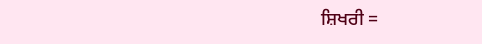ਸ਼ਿਖਰੀ =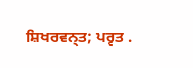ਸ਼ਿਖਰਵਨ੍ਤ; ਪਰ੍ਵਤ .